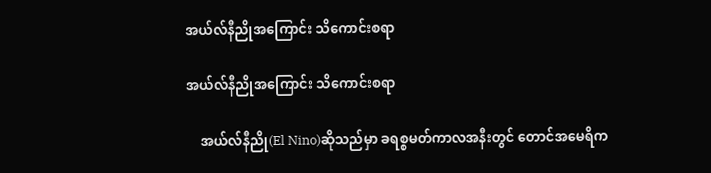အယ်လ်နီညိုအကြောင်း သိကောင်းစရာ

အယ်လ်နီညိုအကြောင်း သိကောင်းစရာ

    အယ်လ်နီညို(El Nino)ဆိုသည်မှာ ခရစ္စမတ်ကာလအနီးတွင် တောင်အမေရိက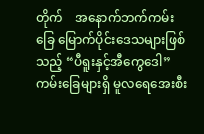တိုက်    အနောက်ဘက်ကမ်းခြေ မြောက်ပိုင်းဒေသများဖြစ်သည့် “ပီရူးနှင့်အီကွေဒေါ” ကမ်းခြေများရှိ မူလရေအေးစီး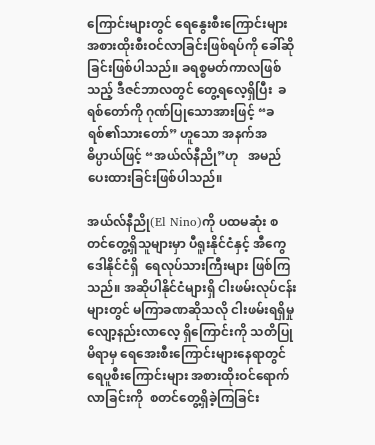ကြောင်းများတွင် ရေနွေးစီးကြောင်းများ အစားထိုးစီးဝင်လာခြင်းဖြစ်ရပ်ကို ခေါ်ဆိုခြင်းဖြစ်ပါသည်။ ခရစ္စမတ်ကာလဖြစ်သည့် ဒီဇင်ဘာလတွင် တွေ့ရလေ့ရှိပြီး  ခရစ်တော်ကို ဂုဏ်ပြုသောအားဖြင့် “ခရစ်၏သားတော်” ဟူသော အနက်အဓိပ္ပာယ်ဖြင့် “အယ်လ်နီညို”ဟု   အမည်ပေးထားခြင်းဖြစ်ပါသည်။

အယ်လ်နီညို(El Nino)ကို ပထမဆုံး စတင်တွေ့ရှိသူများမှာ ပီရူးနိုင်ငံနှင့် အီကွေဒေါနိုင်ငံရှိ  ရေလုပ်သားကြီးများ ဖြစ်ကြသည်။ အဆိုပါနိုင်ငံများရှိ ငါးဖမ်းလုပ်ငန်းများတွင် မကြာခဏဆိုသလို ငါးဖမ်းရရှိမှု လျော့နည်းလာလေ့ ရှိကြောင်းကို သတိပြုမိရာမှ ရေအေးစီးကြောင်းများနေရာတွင် ရေပူစီးကြောင်းများ အစားထိုးဝင်ရောက်လာခြင်းကို  စတင်တွေ့ရှိခဲ့ကြခြင်း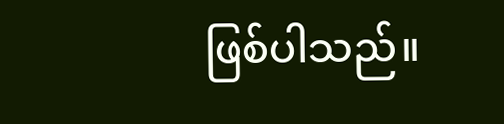ဖြစ်ပါသည်။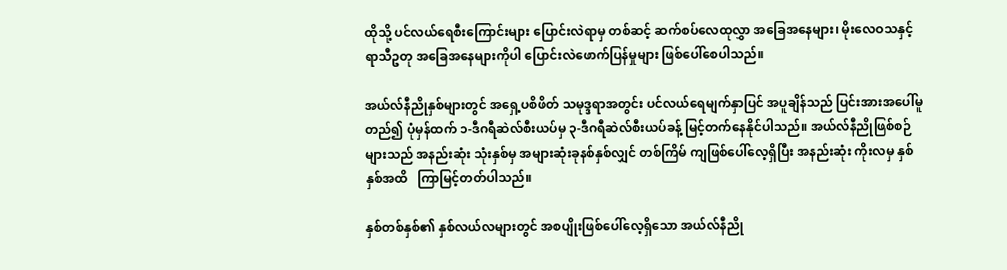ထိုသို့ ပင်လယ်ရေစီးကြောင်းများ ပြောင်းလဲရာမှ တစ်ဆင့် ဆက်စပ်လေထုလွှာ အခြေအနေများ၊ မိုးလေဝသနှင့် ရာသီဥတု အခြေအနေများကိုပါ ပြောင်းလဲဖောက်ပြန်မှုများ ဖြစ်ပေါ်စေပါသည်။

အယ်လ်နီညိုနှစ်များတွင် အရှေ့ပစိဖိတ် သမုဒ္ဒရာအတွင်း ပင်လယ်ရေမျက်နှာပြင် အပူချိန်သည် ပြင်းအားအပေါ်မူတည်၍ ပုံမှန်ထက် ၁-ဒီဂရီဆဲလ်စီးယပ်မှ ၃-ဒီဂရီဆဲလ်စီးယပ်ခန့် မြင့်တက်နေနိုင်ပါသည်။ အယ်လ်နီညိုဖြစ်စဉ်များသည် အနည်းဆုံး သုံးနှစ်မှ အများဆုံးခုနစ်နှစ်လျှင် တစ်ကြိမ် ကျဖြစ်ပေါ်လေ့ရှိပြီး အနည်းဆုံး ကိုးလမှ နှစ်နှစ်အထိ   ကြာမြင့်တတ်ပါသည်။

နှစ်တစ်နှစ်၏ နှစ်လယ်လများတွင် အစပျိုးဖြစ်ပေါ်လေ့ရှိသော အယ်လ်နီညို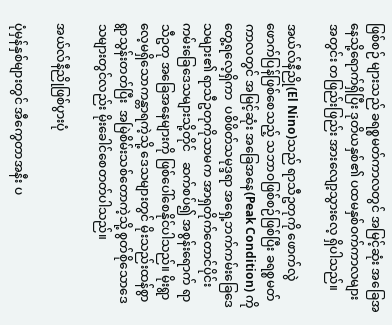ဖြစ်စဉ် များသည် ခရစ္စမတ်ကာလတွင် အမြင့်ဆုံး အခြေအနေသို့ရောက်ရှိပြီး ဒုတိယနှစ်၏ ပထမနှစ်ဝက်ကာလများအတွင်း တဖြည်းဖြည်း အားလျော့သွားလေ့ ရှိပါသည်။

အယ်လ်နီညို(El Nino)သည် ရာသီဥတုကို ဖောက်လွဲဖောက်ပြန်ဖြစ်စေသည့် သဘာဝဖြစ်စဉ်ဖြစ်ပြီး ခရစ္စမတ်ကာလတွင် အမြင့်ဆုံး အခြေအနေ(Peak Condition) ကိုတွေ့ရလေ့ရှိကာ  ပစိဖိတ်သမုဒ္ဒရာ အရှေ့ဘက်ကမ်းခြေဒေသများ၏ ရာသီဥတုကိုသာမက အာရှတိုက်တောင်ပိုင်း ကမ်းခြေဒေသများသို့တိုင်   ဆက်စပ်၍ အစွန်းရောက် ရာသီဥတု အခြေအနေများကို ဖြစ်ပေါ်စေနိုင်ပါသည်။ မိုးရွာလေ့မရှိသောကန္တာရကဲ့သို့ ဒေသများတွင် မိုးသည်းထန်စွာ ရွာသွန်းတတ်ပြီး  အမြဲစိမ်းသစ်တောကဲ့သို့ စွတ်စိုသောဒေသများတွင်လည်း မိုးခေါင်စေတတ်ပါသည်။

အယ်လ်နီညိုဖြစ်ပွားပုံ

ပုံမှန်နှစ်များတွင် အီကွေတာအနီး ပ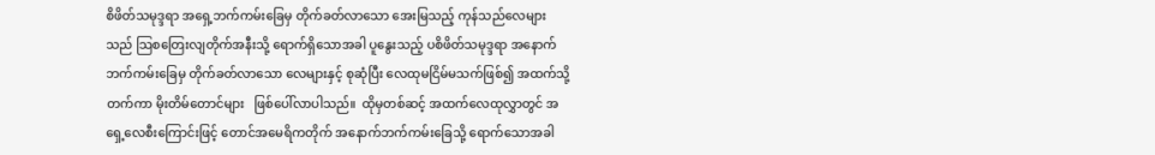စိဖိတ်သမုဒ္ဒရာ အရှေ့ဘက်ကမ်းခြေမှ တိုက်ခတ်လာသော အေးမြသည့် ကုန်သည်လေများသည် သြစတြေးလျတိုက်အနီးသို့ ရောက်ရှိသောအခါ ပူနွေးသည့် ပစိဖိတ်သမုဒ္ဒရာ အနောက်ဘက်ကမ်းခြေမှ တိုက်ခတ်လာသော လေများနှင့် စုဆုံပြီး လေထုမငြိမ်မသက်ဖြစ်၍ အထက်သို့တက်ကာ မိုးတိမ်တောင်များ   ဖြစ်ပေါ်လာပါသည်။  ထိုမှတစ်ဆင့် အထက်လေထုလွှာတွင် အရှေ့လေစီးကြောင်းဖြင့် တောင်အမေရိကတိုက် အနောက်ဘက်ကမ်းခြေသို့ ရောက်သောအခါ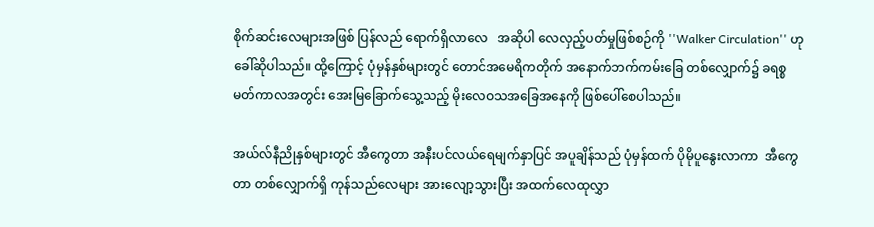စိုက်ဆင်းလေများအဖြစ် ပြန်လည် ရောက်ရှိလာလေ   အဆိုပါ လေလှည့်ပတ်မှုဖြစ်စဉ်ကို ''Walker Circulation'' ဟုခေါ်ဆိုပါသည်။ ထို့ကြောင့် ပုံမှန်နှစ်များတွင် တောင်အမေရိကတိုက် အနောက်ဘက်ကမ်းခြေ တစ်လျှောက်၌ ခရစ္စမတ်ကာလအတွင်း အေးမြခြောက်သွေ့သည့် မိုးလေဝသအခြေအနေကို ဖြစ်ပေါ်စေပါသည်။

အယ်လ်နီညိုနှစ်များတွင် အီကွေတာ အနီးပင်လယ်ရေမျက်နှာပြင် အပူချိန်သည် ပုံမှန်ထက် ပိုမိုပူနွေးလာကာ  အီကွေတာ တစ်လျှောက်ရှိ ကုန်သည်လေများ အားလျော့သွားပြီး အထက်လေထုလွှာ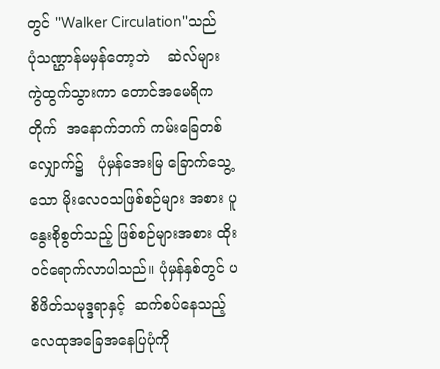တွင် ''Walker Circulation''သည်    ပုံသဏ္ဌာန်မမှန်တော့ဘဲ    ဆဲလ်များ ကွဲထွက်သွားကာ တောင်အမေရိကတိုက်  အနောက်ဘက် ကမ်းခြေတစ်လျှောက်၌   ပုံမှန်အေးမြ ခြောက်သွေ့သော မိုးလေဝသဖြစ်စဉ်များ အစား ပူနွေးစိုစွတ်သည့် ဖြစ်စဉ်များအစား ထိုးဝင်ရောက်လာပါသည်။ ပုံမှန်နှစ်တွင် ပစိဖိတ်သမုဒ္ဒရာနှင့်  ဆက်စပ်နေသည့် လေထုအခြေအနေပြပုံကို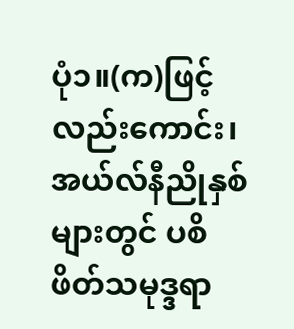ပုံ၁။(က)ဖြင့် လည်းကောင်း၊ အယ်လ်နီညိုနှစ်များတွင် ပစိဖိတ်သမုဒ္ဒရာ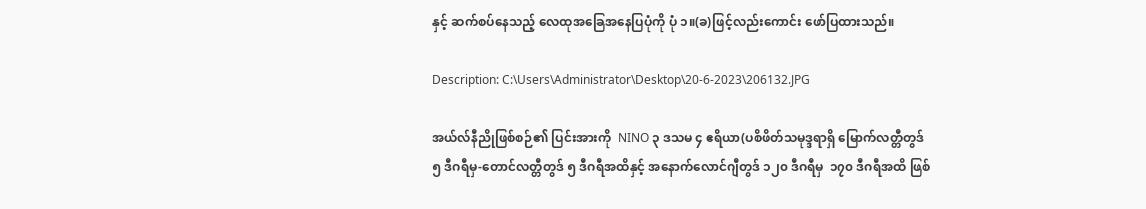နှင့် ဆက်စပ်နေသည့် လေထုအခြေအနေပြပုံကို ပုံ ၁။(ခ)ဖြင့်လည်းကောင်း ဖော်ပြထားသည်။

Description: C:\Users\Administrator\Desktop\20-6-2023\206132.JPG

အယ်လ်နီညိုဖြစ်စဉ်၏ ပြင်းအားကို  NINO ၃ ဒသမ ၄ ဧရိယာ(ပစိဖိတ်သမုဒ္ဒရာရှိ မြောက်လတ္တီတွဒ် ၅ ဒီဂရီမှ-တောင်လတ္တီတွဒ် ၅ ဒီဂရီအထိနှင့် အနောက်လောင်ဂျီတွဒ် ၁၂၀ ဒီဂရီမှ  ၁၇၀ ဒီဂရီအထိ ဖြစ်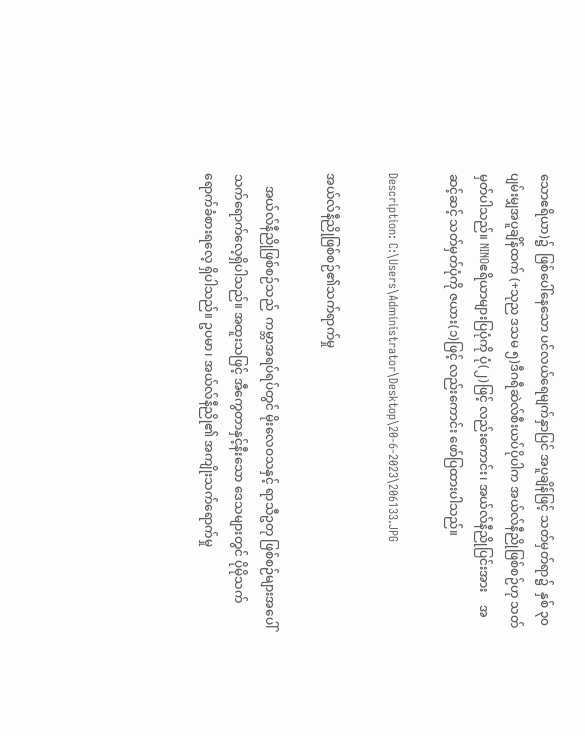သောဧရိယာ)၌  ဖြစ်ပေါ်နေသော ပင်လယ်ရေမျက်နှာပြင် အပူချိန်ဖြင့် သတ်မှတ်ရာ၌  နှစ် ၃၀ ပျမ်းမျှအပူချိန်ထက် (+သုည ဒသမ ၅)ဒီဂရီဆဲလ်စီးယပ်ပိုပါက အယ်လ်နီညိုဖြစ်စဉ်ဟု သတ်မှတ်ပါသည်။ NINOဧရိယာများပြပုံကို ပုံ(၂)ဖြင့် လည်းကောင်း၊ အယ်လ်နီညိုပြင်းအား    အဆင့်ဆင့် သတ်မှတ်ပုံကို ဇယား(၁)ဖြင့် လည်းကောင်း ဖော်ပြထားပါသည်။

Description: C:\Users\Administrator\Desktop\20-6-2023\206133.JPG

အယ်လ်နီညိုဖြစ်စဉ်၏သက်ရာက်မှု

    အယ်လ်နီညိုဖြစ်စဉ်သည်  ကမ္ဘာအရပ်ရပ်တွင် မိုးလေဝသနှင့် ရာသီဥတု ဖြစ်စဉ်များအပေါ် သက်ရောက်လေ့ရှိပါသည်။ အထူးသဖြင့် အီကွေတာနှင့်နီးသော ဒေသများတွင် ပိုမိုသက်ရောက်ခံစားရလေ့ ရှိပါသည်။ ဥပမာ၊ အယ်လ်နီညို၏ အကျိုးသက်ရောက်မှု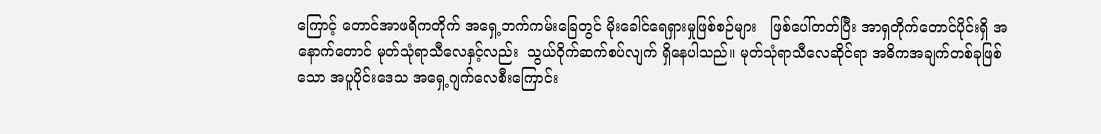ကြောင့် တောင်အာဖရိကတိုက် အရှေ့ဘက်ကမ်းခြေတွင် မိုးခေါင်ရေရှားမှုဖြစ်စဉ်များ   ဖြစ်ပေါ်တတ်ပြီး အာရှတိုက်တောင်ပိုင်းရှိ အနောက်တောင် မုတ်သုံရာသီလေနှင့်လည်း  သွယ်ဝိုက်ဆက်စပ်လျက် ရှိနေပါသည်။ မုတ်သုံရာသီလေဆိုင်ရာ အဓိကအချက်တစ်ခုဖြစ်သော အပူပိုင်းဒေသ အရှေ့ဂျက်လေစီးကြောင်း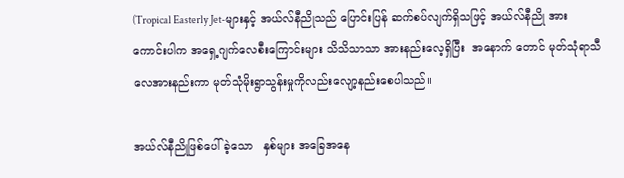(Tropical Easterly Jet-များနှင့် အယ်လ်နီညိုသည် ပြောင်းပြန် ဆက်စပ်လျက်ရှိသဖြင့် အယ်လ်နီညို အားကောင်းပါက အရှေ့ဂျက်လေစီးကြောင်းများ သိသိသာသာ အားနည်းလေ့ရှိပြီး  အနောက် တောင် မုတ်သုံရာသီ လေအားနည်းကာ မုတ်သုံမိုးရွာသွန်းမှုကိုလည်းလျော့နည်းစေပါသည်။

အယ်လ်နီညိုဖြစ်ပေါ်ခဲ့သော   နှစ်များ အခြေအနေ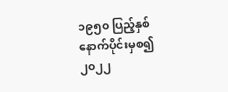၁၉၅၀ ပြည့်နှစ် နောက်ပိုင်းမှစ၍ ၂၀၂၂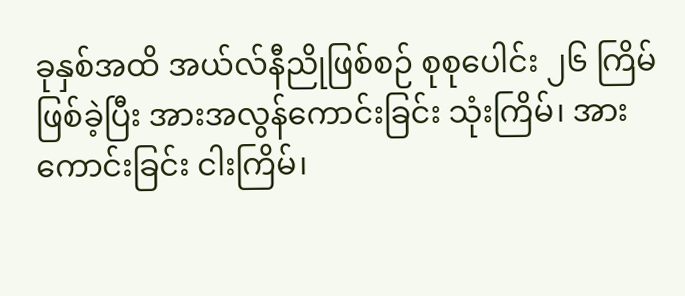ခုနှစ်အထိ အယ်လ်နီညိုဖြစ်စဉ် စုစုပေါင်း ၂၆ ကြိမ်ဖြစ်ခဲ့ပြီး အားအလွန်ကောင်းခြင်း သုံးကြိမ်၊ အားကောင်းခြင်း ငါးကြိမ်၊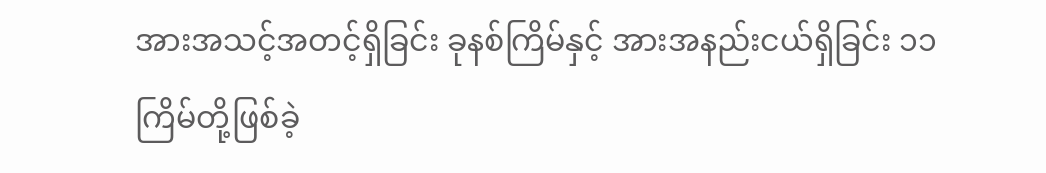အားအသင့်အတင့်ရှိခြင်း ခုနစ်ကြိမ်နှင့် အားအနည်းငယ်ရှိခြင်း ၁၁ ကြိမ်တို့ဖြစ်ခဲ့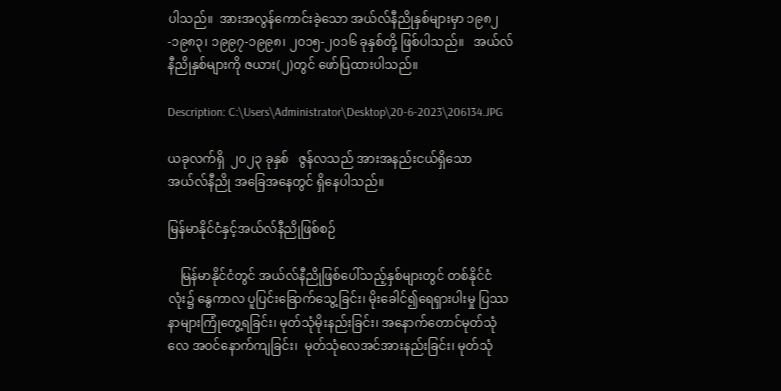ပါသည်။  အားအလွန်ကောင်းခဲ့သော အယ်လ်နီညိုနှစ်များမှာ ၁၉၈၂-၁၉၈၃၊ ၁၉၉၇-၁၉၉၈၊ ၂၀၁၅-၂၀၁၆ ခုနှစ်တို့ ဖြစ်ပါသည်။   အယ်လ်နီညိုနှစ်များကို ဇယား(၂)တွင် ဖော်ပြထားပါသည်။

Description: C:\Users\Administrator\Desktop\20-6-2023\206134.JPG

ယခုလက်ရှိ  ၂၀၂၃ ခုနှစ်   ဇွန်လသည် အားအနည်းငယ်ရှိသော   အယ်လ်နီညို အခြေအနေတွင် ရှိနေပါသည်။

မြန်မာနိုင်ငံနှင့်အယ်လ်နီညိုဖြစ်စဉ်

    မြန်မာနိုင်ငံတွင် အယ်လ်နီညိုဖြစ်ပေါ်သည့်နှစ်များတွင် တစ်နိုင်ငံလုံး၌ နွေကာလ ပူပြင်းခြောက်သွေ့ခြင်း၊ မိုးခေါင်၍ရေရှားပါးမှု ပြဿနာများကြုံတွေ့ရခြင်း၊ မုတ်သုံမိုးနည်းခြင်း၊ အနောက်တောင်မုတ်သုံလေ အဝင်နောက်ကျခြင်း၊  မုတ်သုံလေအင်အားနည်းခြင်း၊ မုတ်သုံ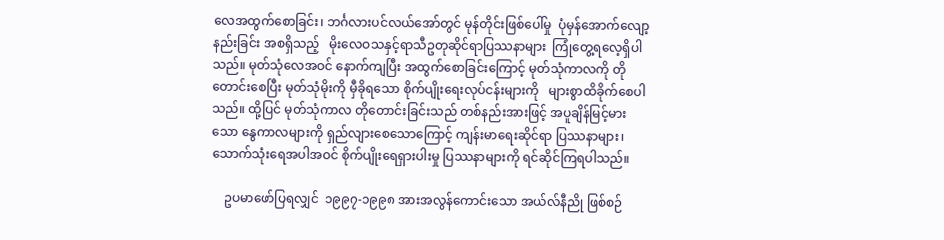လေအထွက်စောခြင်း၊ ဘင်္ဂလားပင်လယ်အော်တွင် မုန်တိုင်းဖြစ်ပေါ်မှု  ပုံမှန်အောက်လျော့နည်းခြင်း အစရှိသည့်   မိုးလေဝသနှင့်ရာသီဥတုဆိုင်ရာပြဿနာများ  ကြုံတွေ့ရလေ့ရှိပါသည်။ မုတ်သုံလေအဝင် နောက်ကျပြီး အထွက်စောခြင်းကြောင့် မုတ်သုံကာလကို တိုတောင်းစေပြီး မုတ်သုံမိုးကို မှီခိုရသော စိုက်ပျိုးရေးလုပ်ငန်းများကို   များစွာထိခိုက်စေပါသည်။ ထို့ပြင် မုတ်သုံကာလ တိုတောင်းခြင်းသည် တစ်နည်းအားဖြင့် အပူချိန်မြင့်မားသော နွေကာလများကို ရှည်လျားစေသောကြောင့် ကျန်းမာရေးဆိုင်ရာ ပြဿနာများ၊ သောက်သုံးရေအပါအဝင် စိုက်ပျိုးရေရှားပါးမှု ပြဿနာများကို ရင်ဆိုင်ကြရပါသည်။

    ဥပမာဖော်ပြရလျှင်  ၁၉၉၇-၁၉၉၈ အားအလွန်ကောင်းသော အယ်လ်နီညို ဖြစ်စဉ်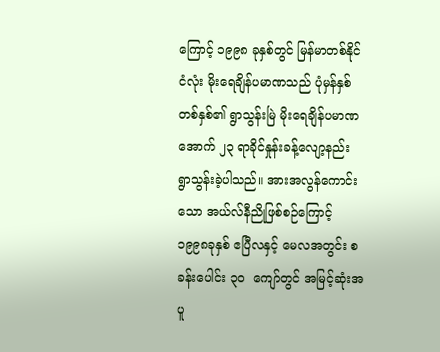ကြောင့် ၁၉၉၈ ခုနှစ်တွင် မြန်မာတစ်နိုင်ငံလုံး မိုးရေချိန်ပမာဏသည် ပုံမှန်နှစ်တစ်နှစ်၏ ရွာသွန်းမြဲ မိုးရေချိန်ပမာဏအောက် ၂၃ ရာခိုင်နှုန်းခန့်လျော့နည်း ရွာသွန်းခဲ့ပါသည်။ အားအလွန်ကောင်းသော အယ်လ်နီညိုဖြစ်စဉ်ကြောင့် ၁၉၉၈ခုနှစ် ဧပြီလနှင့် မေလအတွင်း စခန်းပေါင်း ၃၀  ကျော်တွင် အမြင့်ဆုံးအပူ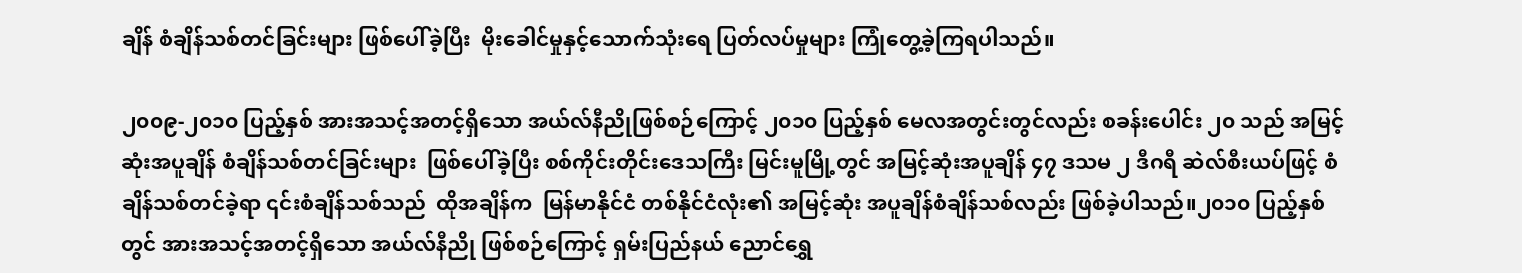ချိန် စံချိန်သစ်တင်ခြင်းများ ဖြစ်ပေါ်ခဲ့ပြီး  မိုးခေါင်မှုနှင့်သောက်သုံးရေ ပြတ်လပ်မှုများ ကြုံတွေ့ခဲ့ကြရပါသည်။

၂၀၀၉-၂၀၁၀ ပြည့်နှစ် အားအသင့်အတင့်ရှိသော အယ်လ်နီညိုဖြစ်စဉ်ကြောင့် ၂၀၁၀ ပြည့်နှစ် မေလအတွင်းတွင်လည်း စခန်းပေါင်း ၂၀ သည် အမြင့်ဆုံးအပူချိန် စံချိန်သစ်တင်ခြင်းများ  ဖြစ်ပေါ်ခဲ့ပြီး စစ်ကိုင်းတိုင်းဒေသကြီး မြင်းမူမြို့တွင် အမြင့်ဆုံးအပူချိန် ၄၇ ဒသမ ၂ ဒီဂရီ ဆဲလ်စီးယပ်ဖြင့် စံချိန်သစ်တင်ခဲ့ရာ ၎င်းစံချိန်သစ်သည်  ထိုအချိန်က  မြန်မာနိုင်ငံ တစ်နိုင်ငံလုံး၏ အမြင့်ဆုံး အပူချိန်စံချိန်သစ်လည်း ဖြစ်ခဲ့ပါသည်။၂၀၁၀ ပြည့်နှစ်တွင် အားအသင့်အတင့်ရှိသော အယ်လ်နီညို ဖြစ်စဉ်ကြောင့် ရှမ်းပြည်နယ် ညောင်ရွှေ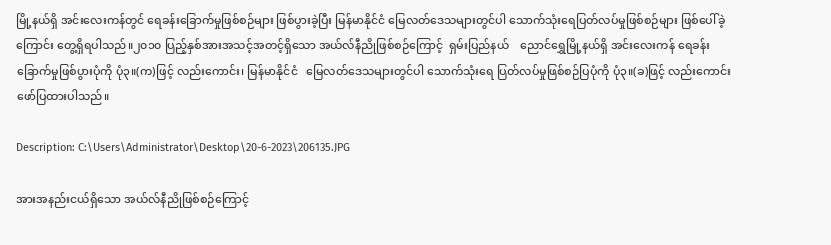မြို့နယ်ရှိ အင်းလေးကန်တွင် ရေခန်းခြောက်မှုဖြစ်စဉ်များ ဖြစ်ပွားခဲ့ပြီး မြန်မာနိုင်ငံ မြေလတ်ဒေသများတွင်ပါ သောက်သုံးရေပြတ်လပ်မှုဖြစ်စဉ်များ ဖြစ်ပေါ်ခဲ့ကြောင်း တွေ့ရှိရပါသည်။၂၀၁၀ ပြည့်နှစ်အားအသင့်အတင့်ရှိသော အယ်လ်နီညိုဖြစ်စဉ်ကြောင့်  ရှမ်းပြည်နယ်    ညောင်ရွှေမြို့နယ်ရှိ အင်းလေးကန် ရေခန်းခြောက်မှုဖြစ်ပွားပုံကို ပုံ၃။(က)ဖြင့် လည်းကောင်း၊ မြန်မာနိုင်ငံ   မြေလတ်ဒေသများတွင်ပါ သောက်သုံးရေ ပြတ်လပ်မှုဖြစ်စဉ်ပြပုံကို ပုံ၃။(ခ)ဖြင့် လည်းကောင်း ဖော်ပြထားပါသည်။

Description: C:\Users\Administrator\Desktop\20-6-2023\206135.JPG

အားအနည်းငယ်ရှိသော အယ်လ်နီညိုဖြစ်စဉ်ကြောင့်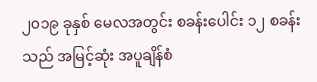၂၀၁၉ ခုနှစ် မေလအတွင်း စခန်းပေါင်း ၁၂ စခန်းသည် အမြင့်ဆုံး အပူချိန်စံ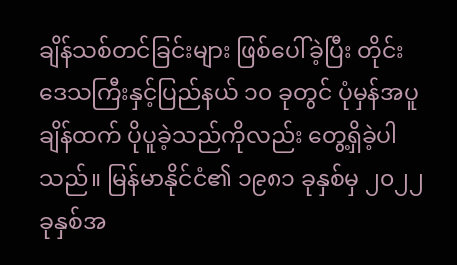ချိန်သစ်တင်ခြင်းများ ဖြစ်ပေါ်ခဲ့ပြီး တိုင်းဒေသကြီးနှင့်ပြည်နယ် ၁၀ ခုတွင် ပုံမှန်အပူချိန်ထက် ပိုပူခဲ့သည်ကိုလည်း တွေ့ရှိခဲ့ပါသည်။ မြန်မာနိုင်ငံ၏ ၁၉၈၁ ခုနှစ်မှ ၂၀၂၂  ခုနှစ်အ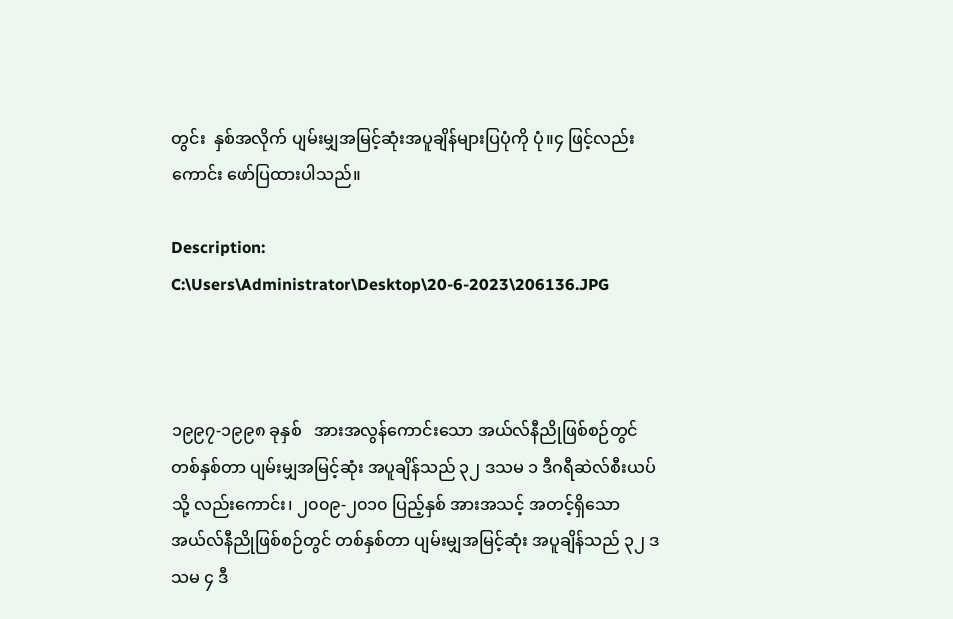တွင်း  နှစ်အလိုက် ပျမ်းမျှအမြင့်ဆုံးအပူချိန်များပြပုံကို ပုံ။၄ ဖြင့်လည်းကောင်း ဖော်ပြထားပါသည်။

Description: C:\Users\Administrator\Desktop\20-6-2023\206136.JPG



၁၉၉၇-၁၉၉၈ ခုနှစ်   အားအလွန်ကောင်းသော အယ်လ်နီညိုဖြစ်စဉ်တွင် တစ်နှစ်တာ ပျမ်းမျှအမြင့်ဆုံး အပူချိန်သည် ၃၂ ဒသမ ၁ ဒီဂရီဆဲလ်စီးယပ်သို့ လည်းကောင်း၊ ၂၀၀၉-၂၀၁၀ ပြည့်နှစ် အားအသင့် အတင့်ရှိသော အယ်လ်နီညိုဖြစ်စဉ်တွင် တစ်နှစ်တာ ပျမ်းမျှအမြင့်ဆုံး အပူချိန်သည် ၃၂ ဒသမ ၄ ဒီ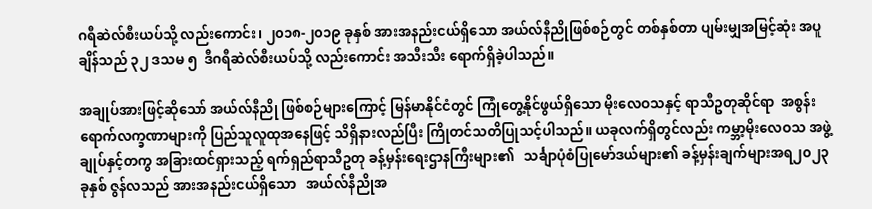ဂရီဆဲလ်စီးယပ်သို့ လည်းကောင်း၊ ၂၀၁၈-၂၀၁၉ ခုနှစ် အားအနည်းငယ်ရှိသော အယ်လ်နီညိုဖြစ်စဉ်တွင် တစ်နှစ်တာ ပျမ်းမျှအမြင့်ဆုံး အပူချိန်သည် ၃၂ ဒသမ ၅  ဒီဂရီဆဲလ်စီးယပ်သို့ လည်းကောင်း အသီးသီး ရောက်ရှိခဲ့ပါသည်။

အချုပ်အားဖြင့်ဆိုသော် အယ်လ်နီညို ဖြစ်စဉ်များကြောင့် မြန်မာနိုင်ငံတွင် ကြုံတွေ့နိုင်ဖွယ်ရှိသော မိုးလေဝသနှင့် ရာသီဥတုဆိုင်ရာ  အစွန်းရောက်လက္ခဏာများကို ပြည်သူလူထုအနေဖြင့် သိရှိနားလည်ပြီး ကြိုတင်သတိပြုသင့်ပါသည်။ ယခုလက်ရှိတွင်လည်း ကမ္ဘာ့မိုးလေဝသ အဖွဲ့ချုပ်နှင့်တကွ အခြားထင်ရှားသည့် ရက်ရှည်ရာသီဥတု ခန့်မှန်းရေးဌာနကြီးများ၏   သင်္ချာပုံစံပြုမော်ဒယ်များ၏ ခန့်မှန်းချက်များအရ၂၀၂၃ ခုနှစ် ဇွန်လသည် အားအနည်းငယ်ရှိသော   အယ်လ်နီညိုအ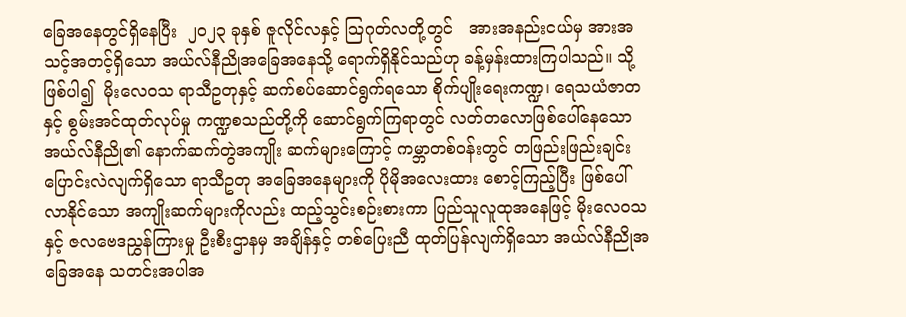ခြေအနေတွင်ရှိနေပြီး  ၂၀၂၃ ခုနှစ် ဇူလိုင်လနှင့် သြဂုတ်လတို့တွင်   အားအနည်းငယ်မှ အားအသင့်အတင့်ရှိသော အယ်လ်နီညိုအခြေအနေသို့ ရောက်ရှိနိုင်သည်ဟု ခန့်မှန်းထားကြပါသည်။ သို့ဖြစ်ပါ၍  မိုးလေဝသ ရာသီဥတုနှင့် ဆက်စပ်ဆောင်ရွက်ရသော စိုက်ပျိုးရေးကဏ္ဍ၊ ရေသယံဇာတနှင့် စွမ်းအင်ထုတ်လုပ်မှု ကဏ္ဍစသည်တို့ကို ဆောင်ရွက်ကြရာတွင် လတ်တလောဖြစ်ပေါ်နေသော အယ်လ်နီညို၏ နောက်ဆက်တွဲအကျိုး ဆက်များကြောင့် ကမ္ဘာတစ်ဝန်းတွင် တဖြည်းဖြည်းချင်း ပြောင်းလဲလျက်ရှိသော ရာသီဥတု အခြေအနေများကို ပိုမိုအလေးထား စောင့်ကြည့်ပြီး ဖြစ်ပေါ်လာနိုင်သော အကျိုးဆက်များကိုလည်း ထည့်သွင်းစဉ်းစားကာ ပြည်သူလူထုအနေဖြင့် မိုးလေဝသနှင့် ဇလဗေဒညွှန်ကြားမှု ဦးစီးဌာနမှ အချိန်နှင့် တစ်ပြေးညီ ထုတ်ပြန်လျက်ရှိသော အယ်လ်နီညိုအခြေအနေ သတင်းအပါအ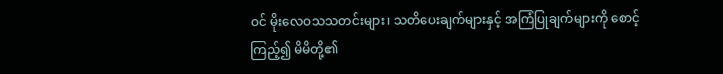ဝင် မိုးလေဝသသတင်းများ၊ သတိပေးချက်များနှင့် အကြံပြုချက်များကို စောင့်ကြည့်၍ မိမိတို့၏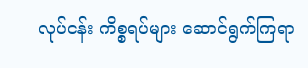လုပ်ငန်း ကိစ္စရပ်များ ဆောင်ရွက်ကြရာ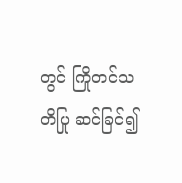တွင် ကြိုတင်သတိပြု ဆင်ခြင်၍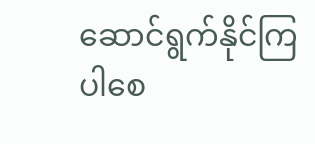ဆောင်ရွက်နိုင်ကြပါစေ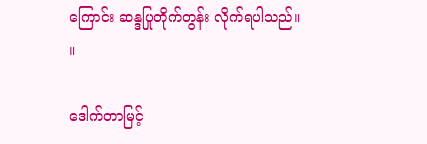ကြောင်း ဆန္ဒပြုတိုက်တွန်း လိုက်ရပါသည်။   ။

ဒေါက်တာမြင့်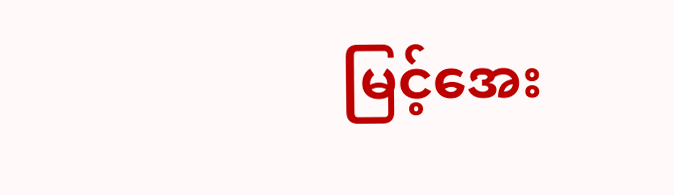မြင့်အေး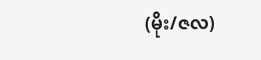(မိုး/ဇလ)